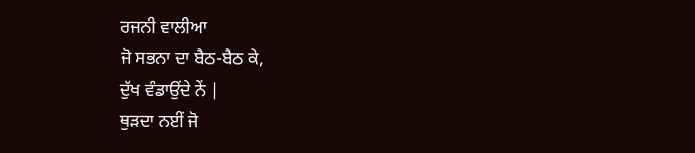ਰਜਨੀ ਵਾਲੀਆ
ਜੋ ਸਭਨਾ ਦਾ ਬੈਠ-ਬੈਠ ਕੇ,
ਦੁੱਖ ਵੰਡਾਉਂਦੇ ਨੇਂ |
ਥੁੜਦਾ ਨਈਂ ਜੋ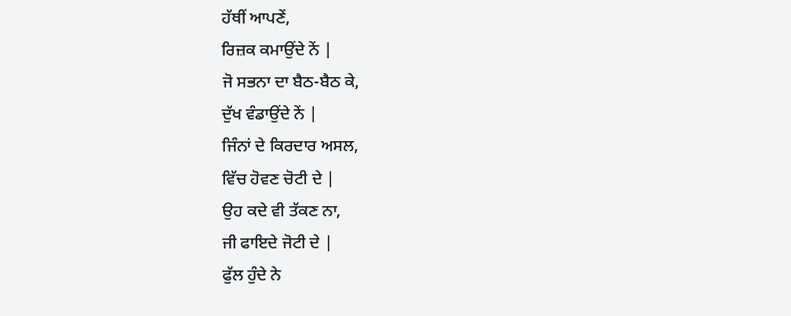ਹੱਥੀਂ ਆਪਣੇਂ,
ਰਿਜ਼ਕ ਕਮਾਉਂਦੇ ਨੇਂ |
ਜੋ ਸਭਨਾ ਦਾ ਬੈਠ-ਬੈਠ ਕੇ,
ਦੁੱਖ ਵੰਡਾਉਂਦੇ ਨੇਂ |
ਜਿੰਨਾਂ ਦੇ ਕਿਰਦਾਰ ਅਸਲ,
ਵਿੱਚ ਹੋਵਣ ਚੋਟੀ ਦੇ |
ਉਹ ਕਦੇ ਵੀ ਤੱਕਣ ਨਾ,
ਜੀ ਫਾਇਦੇ ਜੋਟੀ ਦੇ |
ਫੁੱਲ ਹੁੰਦੇ ਨੇ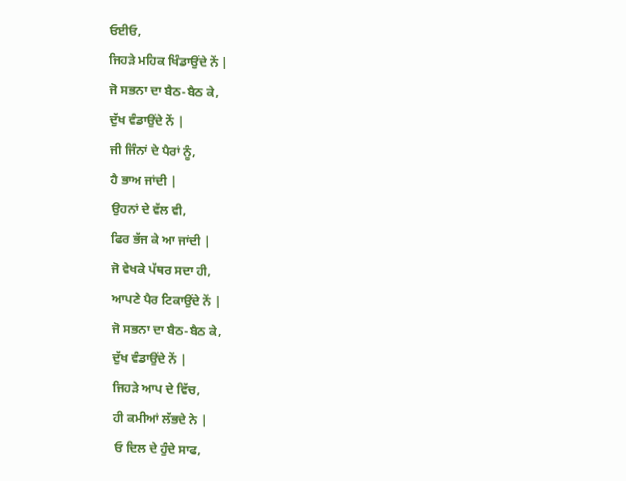ਓਈਓ,
ਜਿਹੜੇ ਮਹਿਕ ਖਿੰਡਾਉਂਦੇ ਨੇਂ |
ਜੋ ਸਭਨਾ ਦਾ ਬੈਠ-ਬੈਠ ਕੇ,
ਦੁੱਖ ਵੰਡਾਉਂਦੇ ਨੇਂ |
ਜੀ ਜਿੰਨਾਂ ਦੇ ਪੈਰਾਂ ਨੂੰ,
ਹੈ ਭਾਅ ਜਾਂਦੀ |
ਉਹਨਾਂ ਦੇ ਵੱਲ ਵੀ,
ਫਿਰ ਭੱਜ ਕੇ ਆ ਜਾਂਦੀ |
ਜੋ ਵੇਖਕੇ ਪੱਥਰ ਸਦਾ ਹੀ,
ਆਪਣੇ ਪੈਰ ਟਿਕਾਉਂਦੇ ਨੇਂ |
ਜੋ ਸਭਨਾ ਦਾ ਬੈਠ-ਬੈਠ ਕੇ,
ਦੁੱਖ ਵੰਡਾਉਂਦੇ ਨੇਂ |
ਜਿਹੜੇ ਆਪ ਦੇ ਵਿੱਚ,
ਹੀ ਕਮੀਆਂ ਲੱਭਦੇ ਨੇ |
ਓ ਦਿਲ ਦੇ ਹੁੰਦੇ ਸਾਫ,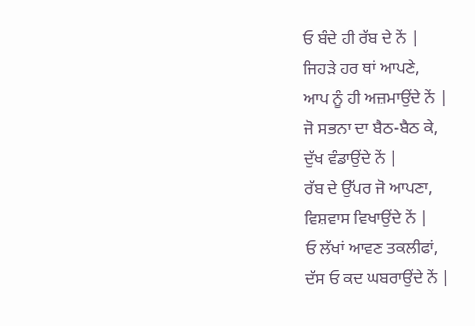ਓ ਬੰਦੇ ਹੀ ਰੱਬ ਦੇ ਨੇਂ |
ਜਿਹੜੇ ਹਰ ਥਾਂ ਆਪਣੇ,
ਆਪ ਨੂੰ ਹੀ ਅਜ਼ਮਾਉਂਦੇ ਨੇਂ |
ਜੋ ਸਭਨਾ ਦਾ ਬੈਠ-ਬੈਠ ਕੇ,
ਦੁੱਖ ਵੰਡਾਉਂਦੇ ਨੇਂ |
ਰੱਬ ਦੇ ਉੱਪਰ ਜੋ ਆਪਣਾ,
ਵਿਸ਼ਵਾਸ ਵਿਖਾਉਂਦੇ ਨੇਂ |
ਓ ਲੱਖਾਂ ਆਵਣ ਤਕਲੀਫਾਂ,
ਦੱਸ ਓ ਕਦ ਘਬਰਾਉਂਦੇ ਨੇਂ |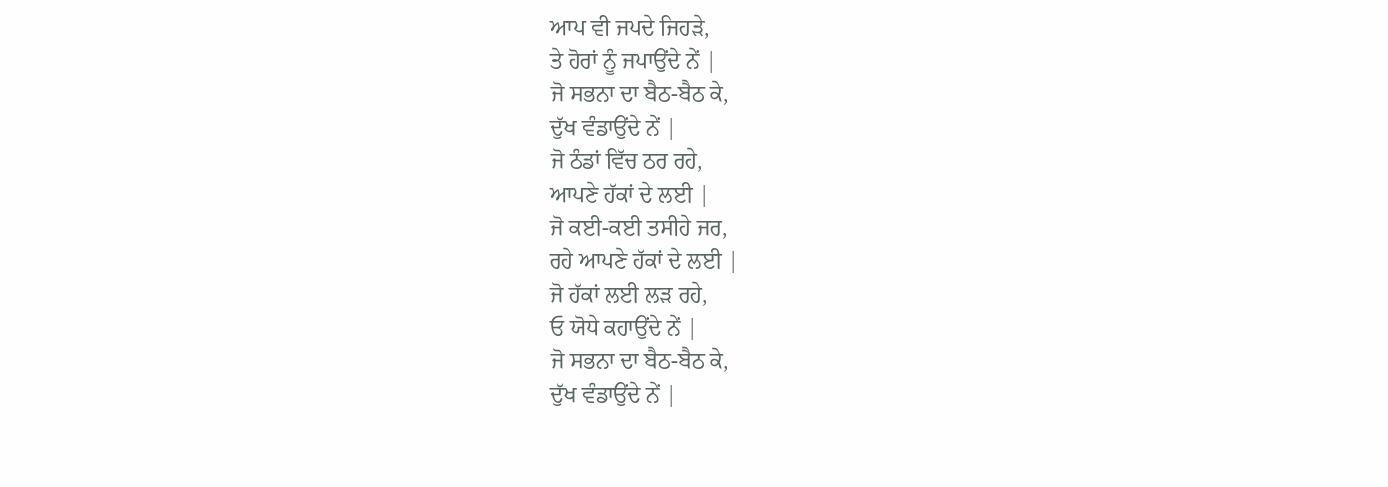ਆਪ ਵੀ ਜਪਦੇ ਜਿਹੜੇ,
ਤੇ ਹੋਰਾਂ ਨੂੰ ਜਪਾਉਂਦੇ ਨੇਂ |
ਜੋ ਸਭਨਾ ਦਾ ਬੈਠ-ਬੈਠ ਕੇ,
ਦੁੱਖ ਵੰਡਾਉਂਦੇ ਨੇਂ |
ਜੋ ਠੰਡਾਂ ਵਿੱਚ ਠਰ ਰਹੇ,
ਆਪਣੇ ਹੱਕਾਂ ਦੇ ਲਈ |
ਜੋ ਕਈ-ਕਈ ਤਸੀਹੇ ਜਰ,
ਰਹੇ ਆਪਣੇ ਹੱਕਾਂ ਦੇ ਲਈ |
ਜੋ ਹੱਕਾਂ ਲਈ ਲੜ ਰਹੇ,
ਓ ਯੋਧੇ ਕਹਾਉਂਦੇ ਨੇਂ |
ਜੋ ਸਭਨਾ ਦਾ ਬੈਠ-ਬੈਠ ਕੇ,
ਦੁੱਖ ਵੰਡਾਉਂਦੇ ਨੇਂ |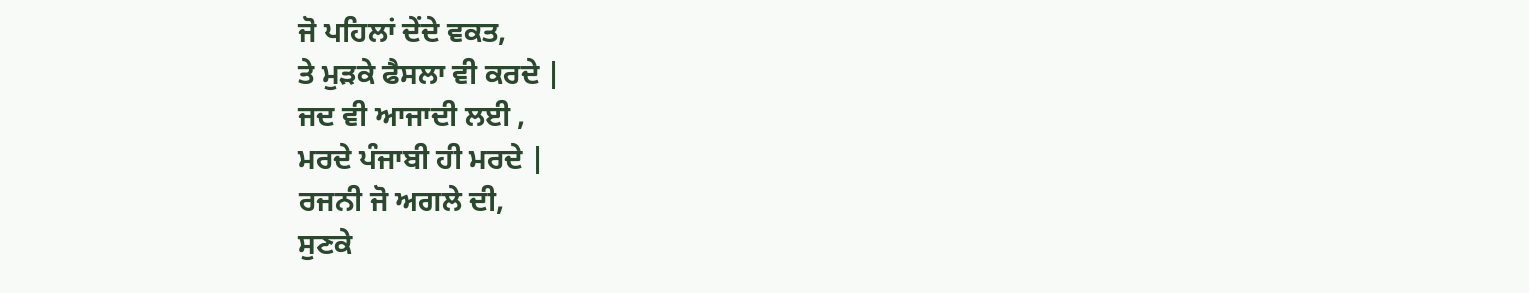ਜੋ ਪਹਿਲਾਂ ਦੇਂਦੇ ਵਕਤ,
ਤੇ ਮੁੜਕੇ ਫੈਸਲਾ ਵੀ ਕਰਦੇ |
ਜਦ ਵੀ ਆਜਾਦੀ ਲਈ ,
ਮਰਦੇ ਪੰਜਾਬੀ ਹੀ ਮਰਦੇ |
ਰਜਨੀ ਜੋ ਅਗਲੇ ਦੀ,
ਸੁਣਕੇ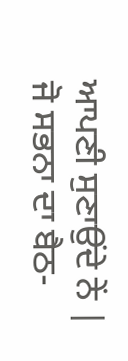ਆਪਣੀ ਸੁਣਾਉਂਦੇ ਨੇਂ |
ਜੋ ਸਭਨਾ ਦਾ ਬੈਠ-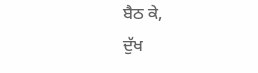ਬੈਠ ਕੇ,
ਦੁੱਖ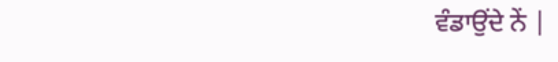ਵੰਡਾਉਂਦੇ ਨੇਂ |